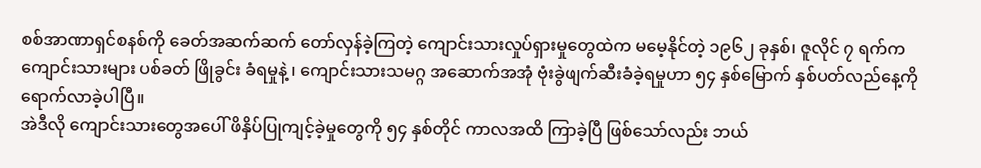စစ်အာဏာရှင်စနစ်ကို ခေတ်အဆက်ဆက် တော်လှန်ခဲ့ကြတဲ့ ကျောင်းသားလှုပ်ရှားမှုတွေထဲက မမေ့နိုင်တဲ့ ၁၉၆၂ ခုနှစ်၊ ဇူလိုင် ၇ ရက်က ကျောင်းသားများ ပစ်ခတ် ဖြိုခွင်း ခံရမှုနဲ့ ၊ ကျောင်းသားသမဂ္ဂ အဆောက်အအုံ ဗုံးခွဲဖျက်ဆီးခံခဲ့ရမှုဟာ ၅၄ နှစ်မြောက် နှစ်ပတ်လည်နေ့ကို ရောက်လာခဲ့ပါပြီ။
အဲဒီလို ကျောင်းသားတွေအပေါ် ဖိနှိပ်ပြုကျင့်ခဲ့မှုတွေကို ၅၄ နှစ်တိုင် ကာလအထိ ကြာခဲ့ပြီ ဖြစ်သော်လည်း ဘယ်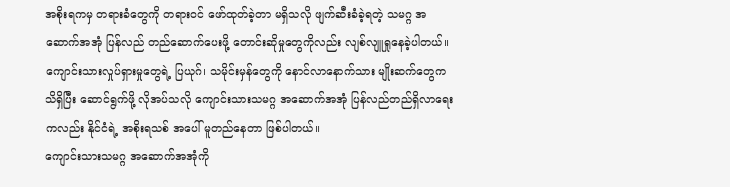အစိုးရကမှ တရားခံတွေကို တရားဝင် ဖော်ထုတ်ခဲ့တာ မရှိသလို ဖျက်ဆီးခံခဲ့ရတဲ့ သမဂ္ဂ အဆောက်အအုံ ပြန်လည် တည်ဆောက်ပေးဖို့ တောင်းဆိုမှုတွေကိုလည်း လျစ်လျူရှုနေခဲ့ပါတယ်။
ကျောင်းသားလှုပ်ရှားမှုတွေရဲ့ ပြယုဂ်၊ သမိုင်းမှန်တွေကို နောင်လာနောက်သား မျိုးဆက်တွေက သိရှိပြီး ဆောင်ရွက်ဖို့ လိုအပ်သလို ကျောင်းသားသမဂ္ဂ အဆောက်အအုံ ပြန်လည်တည်ရှိလာရေးကလည်း နိုင်ငံရဲ့ အစိုးရသစ် အပေါ် မူတည်နေတာ ဖြစ်ပါတယ်။
ကျောင်းသားသမဂ္ဂ အဆောက်အအုံကို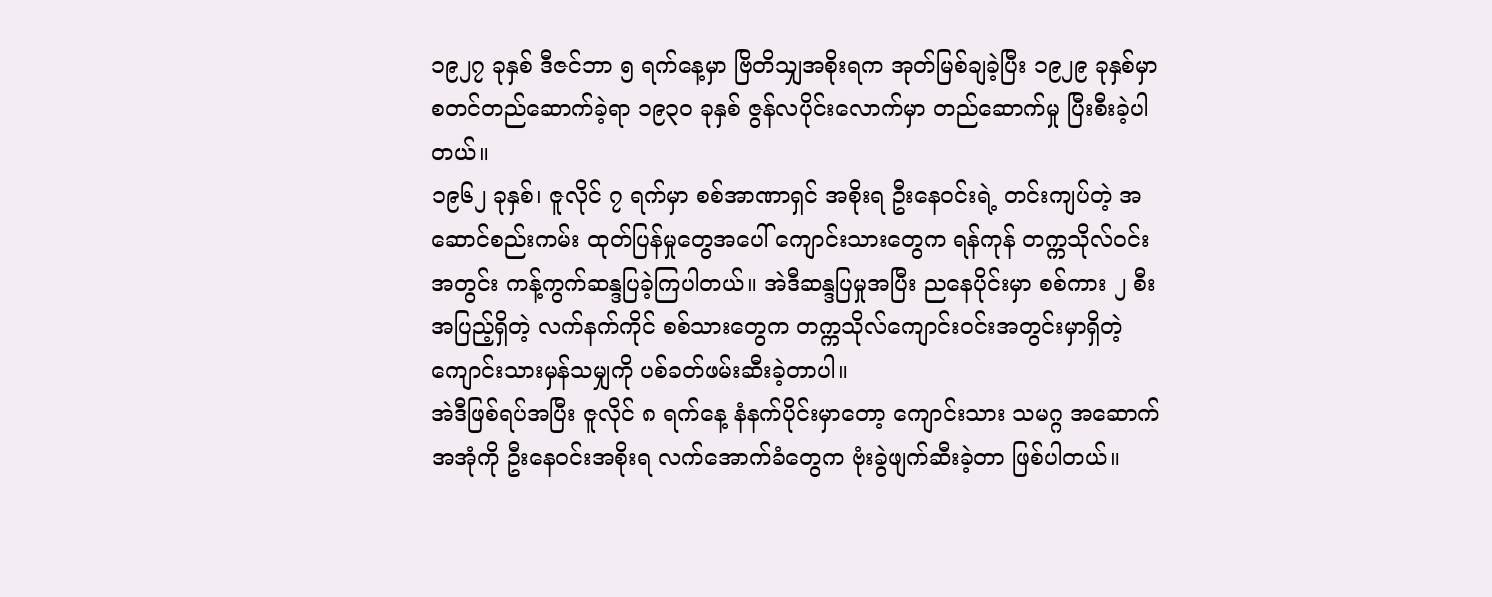၁၉၂၇ ခုနှစ် ဒီဇင်ဘာ ၅ ရက်နေ့မှာ ဗြိတိသျှအစိုးရက အုတ်မြစ်ချခဲ့ပြီး ၁၉၂၉ ခုနှစ်မှာ စတင်တည်ဆောက်ခဲ့ရာ ၁၉၃၀ ခုနှစ် ဇွန်လပိုင်းလောက်မှာ တည်ဆောက်မှု ပြီးစီးခဲ့ပါတယ်။
၁၉၆၂ ခုနှစ်၊ ဇူလိုင် ၇ ရက်မှာ စစ်အာဏာရှင် အစိုးရ ဦးနေဝင်းရဲ့ တင်းကျပ်တဲ့ အဆောင်စည်းကမ်း ထုတ်ပြန်မှုတွေအပေါ် ကျောင်းသားတွေက ရန်ကုန် တက္ကသိုလ်ဝင်းအတွင်း ကန့်ကွက်ဆန္ဒပြခဲ့ကြပါတယ်။ အဲဒီဆန္ဒပြမှုအပြီး ညနေပိုင်းမှာ စစ်ကား ၂ စီး အပြည့်ရှိတဲ့ လက်နက်ကိုင် စစ်သားတွေက တက္ကသိုလ်ကျောင်းဝင်းအတွင်းမှာရှိတဲ့ ကျောင်းသားမှန်သမျှကို ပစ်ခတ်ဖမ်းဆီးခဲ့တာပါ။
အဲဒီဖြစ်ရပ်အပြီး ဇူလိုင် ၈ ရက်နေ့ နံနက်ပိုင်းမှာတော့ ကျောင်းသား သမဂ္ဂ အဆောက်အအုံကို ဦးနေဝင်းအစိုးရ လက်အောက်ခံတွေက ဗုံးခွဲဖျက်ဆီးခဲ့တာ ဖြစ်ပါတယ်။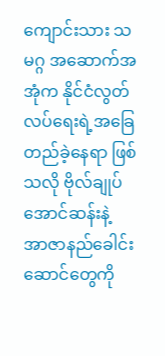ကျောင်းသား သမဂ္ဂ အဆောက်အအုံက နိုင်ငံလွတ်လပ်ရေးရဲ့အခြေတည်ခဲ့နေရာ ဖြစ်သလို ဗိုလ်ချုပ်အောင်ဆန်းနဲ့ အာဇာနည်ခေါင်းဆောင်တွေကို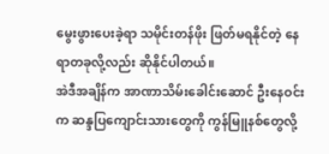မွေးဖွားပေးခဲ့ရာ သမိုင်းတန်ဖိုး ဖြတ်မရနိုင်တဲ့ နေရာတခုလို့လည်း ဆိုနိုင်ပါတယ်။
အဲဒီအချိန်က အာဏာသိမ်းခေါင်းဆောင် ဦးနေဝင်းက ဆန္ဒပြကျောင်းသားတွေကို ကွန်မြူနစ်တွေလို့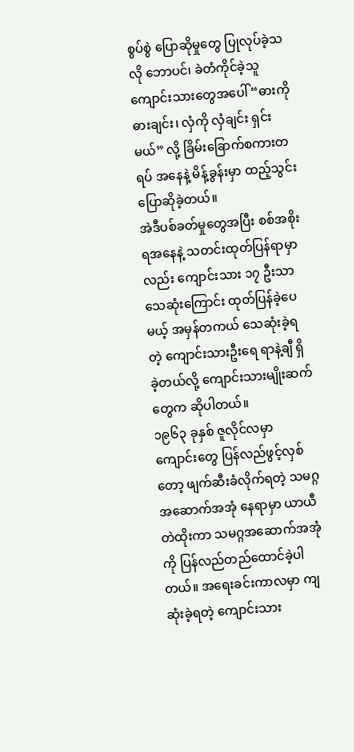စွပ်စွဲ ပြောဆိုမှုတွေ ပြုလုပ်ခဲ့သလို ဘောပင်၊ ခဲတံကိုင်ခဲ့သူ ကျောင်းသားတွေအပေါ် “ဓားကို ဓားချင်း၊ လှံကို လှံချင်း ရှင်းမယ်” လို့ ခြိမ်းခြောက်စကားတရပ် အနေနဲ့ မိန့်ခွန်းမှာ ထည့်သွင်းပြောဆိုခဲ့တယ်။
အဲဒီပစ်ခတ်မှုတွေအပြီး စစ်အစိုးရအနေနဲ့ သတင်းထုတ်ပြန်ရာမှာလည်း ကျောင်းသား ၁၇ ဦးသာ သေဆုံးကြောင်း ထုတ်ပြန်ခဲ့ပေမယ့် အမှန်တကယ် သေဆုံးခဲ့ရတဲ့ ကျောင်းသားဦးရေ ရာနဲ့ချီ ရှိခဲ့တယ်လို့ ကျောင်းသားမျိုးဆက်တွေက ဆိုပါတယ်။
၁၉၆၃ ခုနှစ် ဇူလိုင်လမှာ ကျောင်းတွေ ပြန်လည်ဖွင့်လှစ်တော့ ဖျက်ဆီးခံလိုက်ရတဲ့ သမဂ္ဂ အဆောက်အအုံ နေရာမှာ ယာယီတဲထိုးကာ သမဂ္ဂအဆောက်အအုံကို ပြန်လည်တည်ထောင်ခဲ့ပါတယ်။ အရေးခင်းကာလမှာ ကျဆုံးခဲ့ရတဲ့ ကျောင်းသား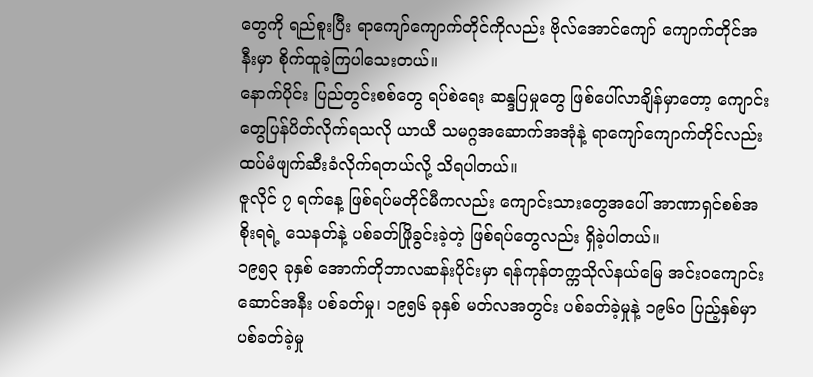တွေကို ရည်စူးပြီး ရာကျော်ကျောက်တိုင်ကိုလည်း ဗိုလ်အောင်ကျော် ကျောက်တိုင်အနီးမှာ စိုက်ထူခဲ့ကြပါသေးတယ်။
နောက်ပိုင်း ပြည်တွင်းစစ်တွေ ရပ်စဲရေး ဆန္ဒပြမှုတွေ ဖြစ်ပေါ်လာချိန်မှာတော့ ကျောင်းတွေပြန်ပိတ်လိုက်ရသလို ယာယီ သမဂ္ဂအဆောက်အအုံနဲ့ ရာကျော်ကျောက်တိုင်လည်း ထပ်မံဖျက်ဆီးခံလိုက်ရတယ်လို့ သိရပါတယ်။
ဇူလိုင် ၇ ရက်နေ့ ဖြစ်ရပ်မတိုင်မီကလည်း ကျောင်းသားတွေအပေါ် အာဏာရှင်စစ်အစိုးရရဲ့ သေနတ်နဲ့ ပစ်ခတ်ဖြိုခွင်းခဲ့တဲ့ ဖြစ်ရပ်တွေလည်း ရှိခဲ့ပါတယ်။
၁၉၅၃ ခုနှစ် အောက်တိုဘာလဆန်းပိုင်းမှာ ရန်ကုန်တက္ကသိုလ်နယ်မြေ အင်းဝကျောင်းဆောင်အနီး ပစ်ခတ်မှု၊ ၁၉၅၆ ခုနှစ် မတ်လအတွင်း ပစ်ခတ်ခဲ့မှုနဲ့ ၁၉၆၀ ပြည့်နှစ်မှာ ပစ်ခတ်ခဲ့မှု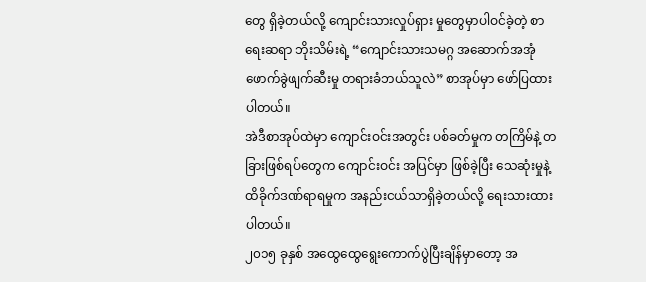တွေ ရှိခဲ့တယ်လို့ ကျောင်းသားလှုပ်ရှား မှုတွေမှာပါဝင်ခဲ့တဲ့ စာရေးဆရာ ဘိုးသိမ်းရဲ့ “ကျောင်းသားသမဂ္ဂ အဆောက်အအုံ ဖောက်ခွဲဖျက်ဆီးမှု တရားခံဘယ်သူလဲ” စာအုပ်မှာ ဖော်ပြထားပါတယ်။
အဲဒီစာအုပ်ထဲမှာ ကျောင်းဝင်းအတွင်း ပစ်ခတ်မှုက တကြိမ်နဲ့ တခြားဖြစ်ရပ်တွေက ကျောင်းဝင်း အပြင်မှာ ဖြစ်ခဲ့ပြီး သေဆုံးမှုနဲ့ ထိခိုက်ဒဏ်ရာရမှုက အနည်းငယ်သာရှိခဲ့တယ်လို့ ရေးသားထားပါတယ်။
၂၀၁၅ ခုနှစ် အထွေထွေရွေးကောက်ပွဲပြီးချိန်မှာတော့ အ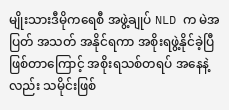မျိုးသားဒီမိုကရေစီ အဖွဲ့ချုပ် NLD က မဲအပြတ် အသတ် အနိုင်ရကာ အစိုးရဖွဲ့နိုင်ခဲ့ပြီဖြစ်တာကြောင့် အစိုးရသစ်တရပ် အနေနဲ့လည်း သမိုင်းဖြစ်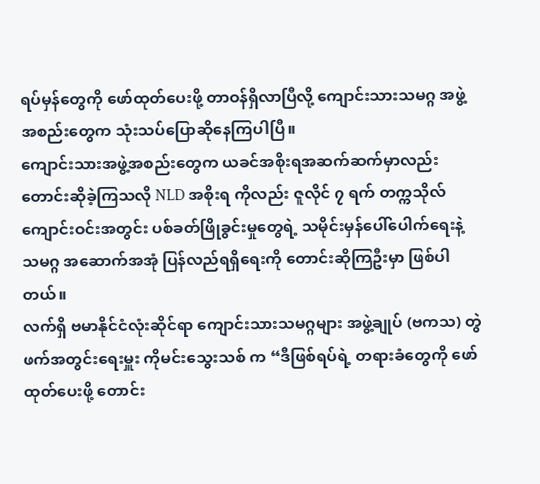ရပ်မှန်တွေကို ဖော်ထုတ်ပေးဖို့ တာဝန်ရှိလာပြီလို့ ကျောင်းသားသမဂ္ဂ အဖွဲ့အစည်းတွေက သုံးသပ်ပြောဆိုနေကြပါပြီ။
ကျောင်းသားအဖွဲ့အစည်းတွေက ယခင်အစိုးရအဆက်ဆက်မှာလည်း တောင်းဆိုခဲ့ကြသလို NLD အစိုးရ ကိုလည်း ဇူလိုင် ၇ ရက် တက္ကသိုလ်ကျောင်းဝင်းအတွင်း ပစ်ခတ်ဖြိုခွင်းမှုတွေရဲ့ သမိုင်းမှန်ပေါ်ပေါက်ရေးနဲ့ သမဂ္ဂ အဆောက်အအုံ ပြန်လည်ရရှိရေးကို တောင်းဆိုကြဦးမှာ ဖြစ်ပါတယ်။
လက်ရှိ ဗမာနိုင်ငံလုံးဆိုင်ရာ ကျောင်းသားသမဂ္ဂများ အဖွဲ့ချုပ် (ဗကသ) တွဲဖက်အတွင်းရေးမှူး ကိုမင်းသွေးသစ် က “ဒီဖြစ်ရပ်ရဲ့ တရားခံတွေကို ဖော်ထုတ်ပေးဖို့ တောင်း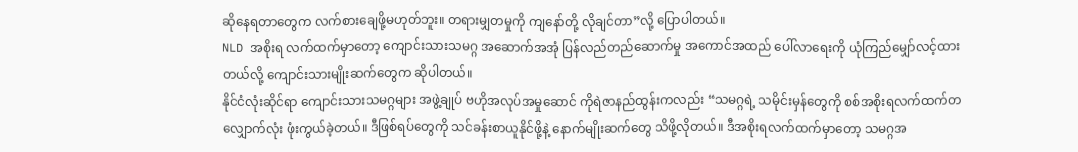ဆိုနေရတာတွေက လက်စားချေဖို့မဟုတ်ဘူး။ တရားမျှတမှုကို ကျနော်တို့ လိုချင်တာ”လို့ ပြောပါတယ်။
NLD အစိုးရ လက်ထက်မှာတော့ ကျောင်းသားသမဂ္ဂ အဆောက်အအုံ ပြန်လည်တည်ဆောက်မှု အကောင်အထည် ပေါ်လာရေးကို ယုံကြည်မျှော်လင့်ထားတယ်လို့ ကျောင်းသားမျိုးဆက်တွေက ဆိုပါတယ်။
နိုင်ငံလုံးဆိုင်ရာ ကျောင်းသားသမဂ္ဂများ အဖွဲ့ချုပ် ဗဟိုအလုပ်အမှုဆောင် ကိုရဲဇာနည်ထွန်းကလည်း “သမဂ္ဂရဲ့ သမိုင်းမှန်တွေကို စစ်အစိုးရလက်ထက်တလျှောက်လုံး ဖုံးကွယ်ခဲ့တယ်။ ဒီဖြစ်ရပ်တွေကို သင်ခန်းစာယူနိုင်ဖို့နဲ့ နောက်မျိုးဆက်တွေ သိဖို့လိုတယ်။ ဒီအစိုးရလက်ထက်မှာတော့ သမဂ္ဂအ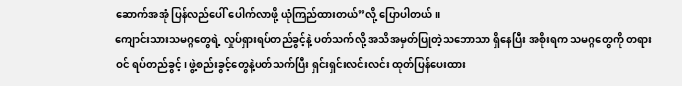ဆောက်အအုံ ပြန်လည်ပေါ် ပေါက်လာဖို့ ယုံကြည်ထားတယ်”လို့ ပြောပါတယ်။
ကျောင်းသားသမဂ္ဂတွေရဲ့ လှုပ်ရှားရပ်တည်ခွင့်နဲ့ ပတ်သက်လို့ အသိအမှတ်ပြုတဲ့သဘောသာ ရှိနေပြီး အစိုးရက သမဂ္ဂတွေကို တရားဝင် ရပ်တည်ခွင့်၊ ဖွဲ့စည်းခွင့်တွေနဲ့ပတ်သက်ပြီး ရှင်းရှင်းလင်းလင်း ထုတ်ပြန်ပေးထား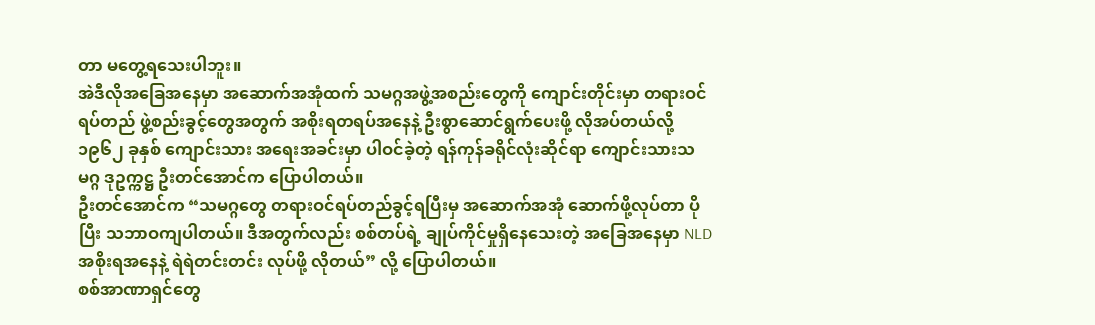တာ မတွေ့ရသေးပါဘူး။
အဲဒီလိုအခြေအနေမှာ အဆောက်အအုံထက် သမဂ္ဂအဖွဲ့အစည်းတွေကို ကျောင်းတိုင်းမှာ တရားဝင်ရပ်တည် ဖွဲ့စည်းခွင့်တွေအတွက် အစိုးရတရပ်အနေနဲ့ ဦးစွာဆောင်ရွက်ပေးဖို့ လိုအပ်တယ်လို့ ၁၉၆၂ ခုနှစ် ကျောင်းသား အရေးအခင်းမှာ ပါဝင်ခဲ့တဲ့ ရန်ကုန်ခရိုင်လုံးဆိုင်ရာ ကျောင်းသားသမဂ္ဂ ဒုဥက္ကဋ္ဌ ဦးတင်အောင်က ပြောပါတယ်။
ဦးတင်အောင်က “သမဂ္ဂတွေ တရားဝင်ရပ်တည်ခွင့်ရပြီးမှ အဆောက်အအုံ ဆောက်ဖို့လုပ်တာ ပိုပြီး သဘာဝကျပါတယ်။ ဒီအတွက်လည်း စစ်တပ်ရဲ့ ချုပ်ကိုင်မှုရှိနေသေးတဲ့ အခြေအနေမှာ NLD အစိုးရအနေနဲ့ ရဲရဲတင်းတင်း လုပ်ဖို့ လိုတယ်” လို့ ပြောပါတယ်။
စစ်အာဏာရှင်တွေ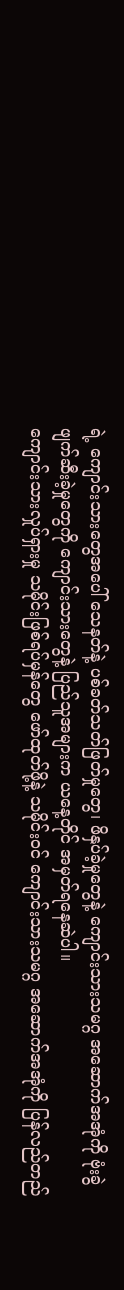ရဲ့ ကျောင်းသားတွေအပေါ် သေနတ်နဲ့ ပစ်ခတ်သတ်ဖြတ်မှုတွေ၊ ဖိနှပ်ခဲ့မှုတွေနဲ့ ကျောင်းသားသမဂ္ဂ အဆောက်အအုံကို ဗုံးခွဲဖျက်ဆီးခဲ့မှုတွေကို ကျောင်းသားတွေနဲ့ ပြည်သူအများက ယနေ့တိုင် အမှတ်ရနေဆဲပါ။
ကျောင်းသားလှုပ်ရှားမှု သမိုင်းဖြစ်ရပ်မှန်တွေ ဖော်ထုတ်ဖို့နဲ့ သမိုင်းဝင် ကျောင်းသားသမဂ္ဂ အဆောက်အအုံကို ပြန်လည်တည်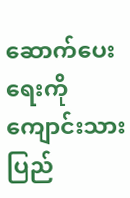ဆောက်ပေးရေးကို ကျောင်းသားပြည်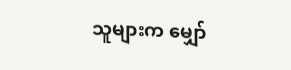သူများက မျှော်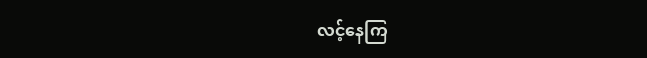လင့်နေကြ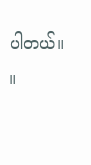ပါတယ်။ ။